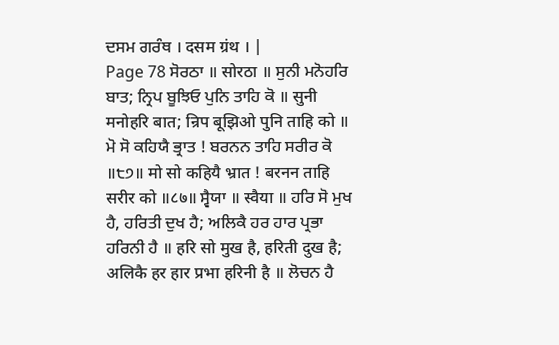ਦਸਮ ਗਰੰਥ । दसम ग्रंथ । |
Page 78 ਸੋਰਠਾ ॥ सोरठा ॥ ਸੁਨੀ ਮਨੋਹਰਿ ਬਾਤ; ਨ੍ਰਿਪ ਬੂਝਿਓ ਪੁਨਿ ਤਾਹਿ ਕੋ ॥ सुनी मनोहरि बात; न्रिप बूझिओ पुनि ताहि को ॥ ਮੋ ਸੋ ਕਹਿਯੈ ਭ੍ਰਾਤ ! ਬਰਨਨ ਤਾਹਿ ਸਰੀਰ ਕੋ ॥੮੭॥ मो सो कहियै भ्रात ! बरनन ताहि सरीर को ॥८७॥ ਸ੍ਵੈਯਾ ॥ स्वैया ॥ ਹਰਿ ਸੋ ਮੁਖ ਹੈ, ਹਰਿਤੀ ਦੁਖ ਹੈ; ਅਲਿਕੈ ਹਰ ਹਾਰ ਪ੍ਰਭਾ ਹਰਿਨੀ ਹੈ ॥ हरि सो मुख है, हरिती दुख है; अलिकै हर हार प्रभा हरिनी है ॥ ਲੋਚਨ ਹੈ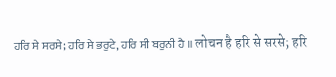ਹਰਿ ਸੇ ਸਰਸੇ; ਹਰਿ ਸੇ ਭਰੁਟੇ, ਹਰਿ ਸੀ ਬਰੁਨੀ ਹੈ ॥ लोचन है हरि से सरसे; हरि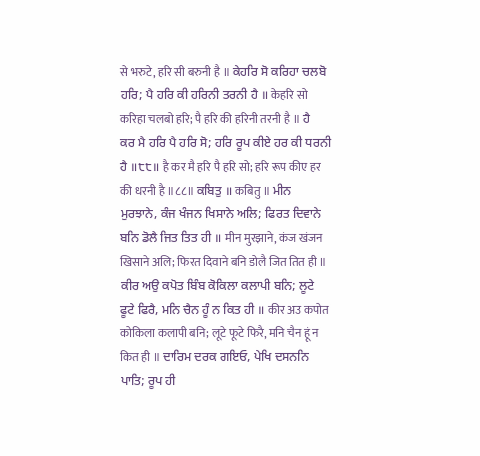से भरुटे, हरि सी बरुनी है ॥ ਕੇਹਰਿ ਸੋ ਕਰਿਹਾ ਚਲਬੋ ਹਰਿ; ਪੈ ਹਰਿ ਕੀ ਹਰਿਨੀ ਤਰਨੀ ਹੈ ॥ केहरि सो करिहा चलबो हरि; पै हरि की हरिनी तरनी है ॥ ਹੈ ਕਰ ਮੈ ਹਰਿ ਪੈ ਹਰਿ ਸੋ; ਹਰਿ ਰੂਪ ਕੀਏ ਹਰ ਕੀ ਧਰਨੀ ਹੈ ॥੮੮॥ है कर मै हरि पै हरि सो; हरि रूप कीए हर की धरनी है ॥८८॥ ਕਬਿਤੁ ॥ कबितु ॥ ਮੀਨ ਮੁਰਝਾਨੇ, ਕੰਜ ਖੰਜਨ ਖਿਸਾਨੇ ਅਲਿ; ਫਿਰਤ ਦਿਵਾਨੇ ਬਨਿ ਡੋਲੈ ਜਿਤ ਤਿਤ ਹੀ ॥ मीन मुरझाने, कंज खंजन खिसाने अलि; फिरत दिवाने बनि डोलै जित तित ही ॥ ਕੀਰ ਅਉ ਕਪੋਤ ਬਿੰਬ ਕੋਕਿਲਾ ਕਲਾਪੀ ਬਨਿ; ਲੂਟੇ ਫੂਟੇ ਫਿਰੈ, ਮਨਿ ਚੈਨ ਹੂੰ ਨ ਕਿਤ ਹੀ ॥ कीर अउ कपोत कोकिला कलापी बनि; लूटे फूटे फिरै, मनि चैन हूं न कित ही ॥ ਦਾਰਿਮ ਦਰਕ ਗਇਓ, ਪੇਖਿ ਦਸਨਨਿ ਪਾਤਿ; ਰੂਪ ਹੀ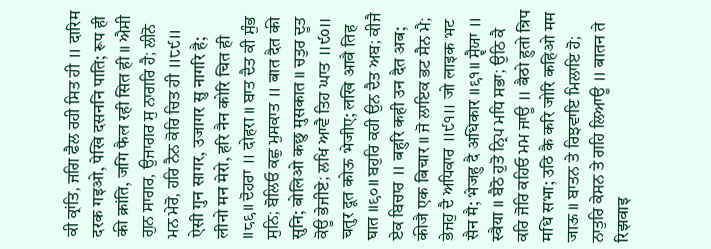ਕੀ ਕ੍ਰਾਂਤਿ, ਜਗਿ ਫੈਲ ਰਹੀ ਸਿਤ ਹੀ ॥ दारिम दरक गइओ, पेखि दसननि पाति; रूप ही की क्रांति, जगि फैल रही सित ही ॥ ਐਸੀ ਗੁਨ ਸਾਗਰ, ਉਜਾਗਰ ਸੁ ਨਾਗਰਿ ਹੈ; ਲੀਨੋ ਮਨ ਮੇਰੋ, ਹਰਿ ਨੈਨ ਕੋਰਿ ਚਿਤ ਹੀ ॥੮੯॥ ऐसी गुन सागर, उजागर सु नागरि है; लीनो मन मेरो, हरि नैन कोरि चित ही ॥८९॥ ਦੋਹਰਾ ॥ दोहरा ॥ ਬਾਤ ਦੈਤ ਕੀ ਸੁੰਭ ਸੁਨਿ; ਬੋਲਿਓ ਕਛੁ ਮੁਸਕਾਤ ॥ बात दैत की सुनि; बोलिओ कछु मुसकात ॥ ਚਤੁਰ ਦੂਤ ਕੋਊ ਭੇਜੀਏ; ਲਖਿ ਆਵੈ ਤਿਹ ਘਾਤ ॥੯੦॥ चतुर दूत कोऊ भेजीए; लखि आवै तिह घात ॥९०॥ ਬਹੁਰਿ ਕਹੀ ਉਨ ਦੈਤ ਅਬ; ਕੀਜੈ ਏਕ ਬਿਚਾਰ ॥ बहुरि कही उन दैत अब; कीजै एक बिचार ॥ ਜੋ ਲਾਇਕ ਭਟ ਸੈਨ ਮੈ; ਭੇਜਹੁ ਦੈ ਅਧਿਕਾਰ ॥੯੧॥ जो लाइक भट सैन मै; भेजहु दै अधिकार ॥९१॥ ਸ੍ਵੈਯਾ ॥ स्वैया ॥ ਬੈਠੋ ਹੁਤੋ ਨ੍ਰਿਪ ਮਧਿ ਸਭਾ; ਉਠਿ ਕੈ ਕਰਿ ਜੋਰਿ ਕਹਿਓ ਮਮ ਜਾਊ ॥ बैठो हुतो न्रिप मधि सभा; उठि कै करि जोरि कहिओ मम जाऊ ॥ ਬਾਤਨ ਤੇ ਰਿਝਵਾਇ ਮਿਲਾਇ ਹੋ; ਨਾਤੁਰਿ ਕੇਸਨ ਤੇ ਗਹਿ ਲਿਆਊ ॥ बातन ते रिझवाइ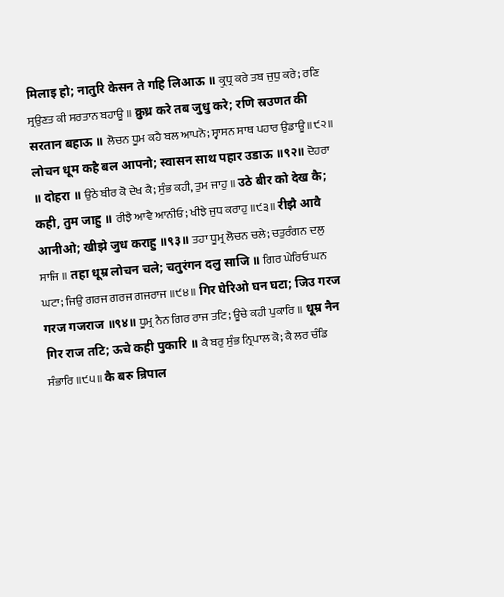मिलाइ हो; नातुरि केसन ते गहि लिआऊ ॥ ਕ੍ਰੁਧ੍ਰ ਕਰੇ ਤਬ ਜੁਧੁ ਕਰੇ; ਰਣਿ ਸ੍ਰਉਣਤ ਕੀ ਸਰਤਾਨ ਬਹਾਊ ॥ क्रुध्र करे तब जुधु करे; रणि स्रउणत की सरतान बहाऊ ॥ ਲੋਚਨ ਧੂਮ ਕਹੈ ਬਲ ਆਪਨੋ; ਸ੍ਵਾਸਨ ਸਾਥ ਪਹਾਰ ਉਡਾਊ ॥੯੨॥ लोचन धूम कहै बल आपनो; स्वासन साथ पहार उडाऊ ॥९२॥ ਦੋਹਰਾ ॥ दोहरा ॥ ਉਠੇ ਬੀਰ ਕੋ ਦੇਖ ਕੈ; ਸੁੰਭ ਕਹੀ, ਤੁਮ ਜਾਹੁ ॥ उठे बीर को देख कै; कही, तुम जाहु ॥ ਰੀਝੈ ਆਵੈ ਆਨੀਓ; ਖੀਝੇ ਜੁਧ ਕਰਾਹੁ ॥੯੩॥ रीझै आवै आनीओ; खीझे जुध कराहु ॥९३॥ ਤਹਾ ਧੂਮ੍ਰ ਲੋਚਨ ਚਲੇ; ਚਤੁਰੰਗਨ ਦਲੁ ਸਾਜਿ ॥ तहा धूम्र लोचन चले; चतुरंगन दलु साजि ॥ ਗਿਰ ਘੇਰਿਓ ਘਨ ਘਟਾ; ਜਿਉ ਗਰਜ ਗਰਜ ਗਜਰਾਜ ॥੯੪॥ गिर घेरिओ घन घटा; जिउ गरज गरज गजराज ॥९४॥ ਧੂਮ੍ਰ ਨੈਨ ਗਿਰ ਰਾਜ ਤਟਿ; ਊਚੇ ਕਹੀ ਪੁਕਾਰਿ ॥ धूम्र नैन गिर राज तटि; ऊचे कही पुकारि ॥ ਕੈ ਬਰੁ ਸੁੰਭ ਨ੍ਰਿਪਾਲ ਕੋ; ਕੈ ਲਰ ਚੰਡਿ ਸੰਭਾਰਿ ॥੯੫॥ कै बरु न्रिपाल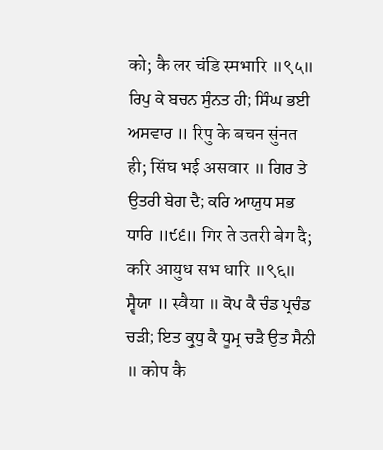को; कै लर चंडि स्मभारि ॥९५॥ ਰਿਪੁ ਕੇ ਬਚਨ ਸੁੰਨਤ ਹੀ; ਸਿੰਘ ਭਈ ਅਸਵਾਰ ॥ रिपु के बचन सुंनत ही; सिंघ भई असवार ॥ ਗਿਰ ਤੇ ਉਤਰੀ ਬੇਗ ਦੈ; ਕਰਿ ਆਯੁਧ ਸਭ ਧਾਰਿ ॥੯੬॥ गिर ते उतरी बेग दै; करि आयुध सभ धारि ॥९६॥ ਸ੍ਵੈਯਾ ॥ स्वैया ॥ ਕੋਪ ਕੈ ਚੰਡ ਪ੍ਰਚੰਡ ਚੜੀ; ਇਤ ਕ੍ਰੁਧੁ ਕੈ ਧੂਮ੍ਰ ਚੜੈ ਉਤ ਸੈਨੀ ॥ कोप कै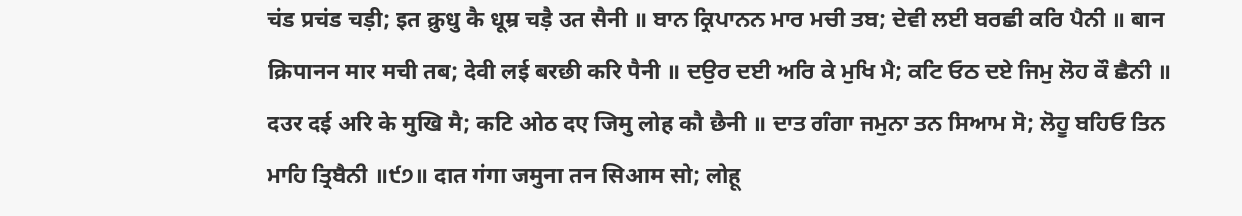चंड प्रचंड चड़ी; इत क्रुधु कै धूम्र चड़ै उत सैनी ॥ ਬਾਨ ਕ੍ਰਿਪਾਨਨ ਮਾਰ ਮਚੀ ਤਬ; ਦੇਵੀ ਲਈ ਬਰਛੀ ਕਰਿ ਪੈਨੀ ॥ बान क्रिपानन मार मची तब; देवी लई बरछी करि पैनी ॥ ਦਉਰ ਦਈ ਅਰਿ ਕੇ ਮੁਖਿ ਮੈ; ਕਟਿ ਓਠ ਦਏ ਜਿਮੁ ਲੋਹ ਕੌ ਛੈਨੀ ॥ दउर दई अरि के मुखि मै; कटि ओठ दए जिमु लोह कौ छैनी ॥ ਦਾਤ ਗੰਗਾ ਜਮੁਨਾ ਤਨ ਸਿਆਮ ਸੋ; ਲੋਹੂ ਬਹਿਓ ਤਿਨ ਮਾਹਿ ਤ੍ਰਿਬੈਨੀ ॥੯੭॥ दात गंगा जमुना तन सिआम सो; लोहू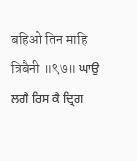बहिओ तिन माहि त्रिबैनी ॥९७॥ ਘਾਉ ਲਗੈ ਰਿਸ ਕੈ ਦ੍ਰਿਗ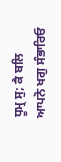ਧੂਮ੍ਰ ਸੁ; ਕੈ ਬਲਿ ਆਪਨੋ ਖਗੁ ਸੰਭਾਰਿਓ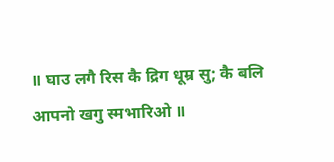॥ घाउ लगै रिस कै द्रिग धूम्र सु; कै बलि आपनो खगु स्मभारिओ ॥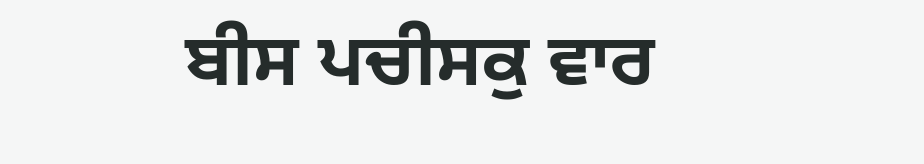ਬੀਸ ਪਚੀਸਕੁ ਵਾਰ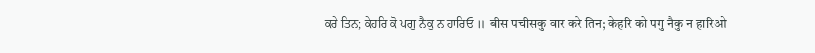ਕਰੇ ਤਿਨ; ਕੇਹਰਿ ਕੋ ਪਗੁ ਨੈਕੁ ਨ ਹਾਰਿਓ ॥ बीस पचीसकु वार करे तिन; केहरि को पगु नैकु न हारिओ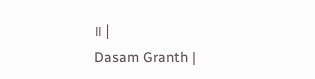॥ |
Dasam Granth |